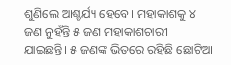ଶୁଣିଲେ ଆଶ୍ଚର୍ଯ୍ୟ ହେବେ। ମହାକାଶକୁ ୪ ଜଣ ନୁହଁନ୍ତି ୫ ଜଣ ମହାକାଶଚାରୀ ଯାଇଛନ୍ତି। ୫ ଜଣଙ୍କ ଭିତରେ ରହିଛି ଛୋଟିଆ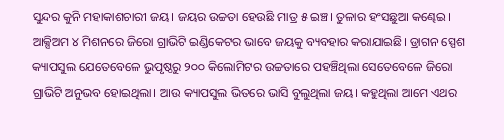ସୁନ୍ଦର କୁନି ମହାକାଶଚାରୀ ଜୟ। ଜୟର ଉଚ୍ଚତା ହେଉଛି ମାତ୍ର ୫ ଇଞ୍ଚ। ତୁଳାର ହଂସଛୁଆ କଣ୍ଢେଇ । ଆକ୍ସିଅମ ୪ ମିଶନରେ ଜିରୋ ଗ୍ରାଭିଟି ଇଣ୍ଡିକେଟର ଭାବେ ଜୟକୁ ବ୍ୟବହାର କରାଯାଇଛି। ଡ୍ରାଗନ ସ୍ପେଶ କ୍ୟାପସୁଲ ଯେତେବେଳେ ଭୁପୃଷ୍ଠରୁ ୨୦୦ କିଲୋମିଟର ଉଚ୍ଚତାରେ ପହଞ୍ଚିଥିଲା ସେତେବେଳେ ଜିରୋ ଗ୍ରାଭିଟି ଅନୁଭବ ହୋଇଥିଲା। ଆଉ କ୍ୟାପସୁଲ ଭିତରେ ଭାସି ବୁଲୁଥିଲା ଜୟ। କହୁଥିଲା ଆମେ ଏଥର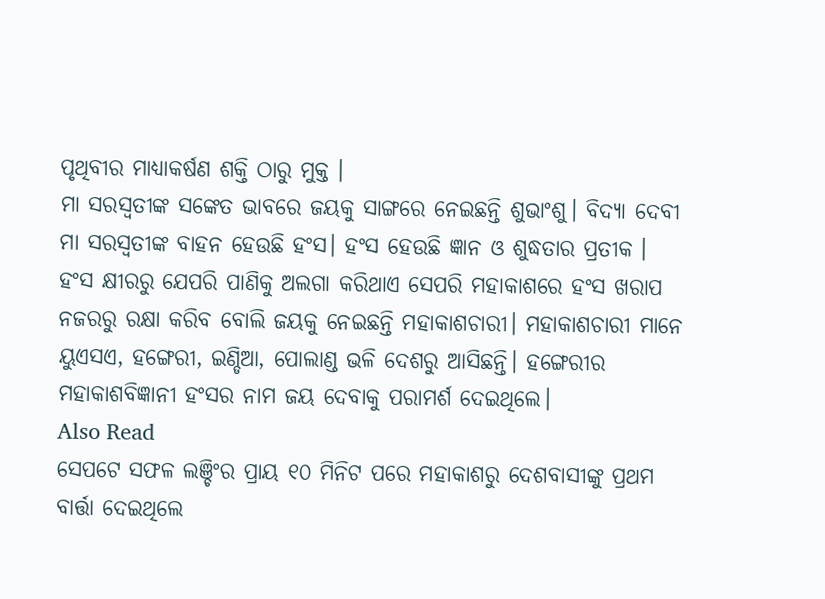ପୃଥିବୀର ମାଧ୍ୟାକର୍ଷଣ ଶକ୍ତି ଠାରୁ ମୁକ୍ତ ।
ମା ସରସ୍ବତୀଙ୍କ ସଙ୍କେତ ଭାବରେ ଜୟକୁ ସାଙ୍ଗରେ ନେଇଛନ୍ତି ଶୁଭାଂଶୁ। ବିଦ୍ୟା ଦେବୀ ମା ସରସ୍ବତୀଙ୍କ ବାହନ ହେଉଛି ହଂସ। ହଂସ ହେଉଛି ଜ୍ଞାନ ଓ ଶୁଦ୍ଧତାର ପ୍ରତୀକ । ହଂସ କ୍ଷୀରରୁ ଯେପରି ପାଣିକୁ ଅଲଗା କରିଥାଏ ସେପରି ମହାକାଶରେ ହଂସ ଖରାପ ନଜରରୁ ରକ୍ଷା କରିବ ବୋଲି ଜୟକୁ ନେଇଛନ୍ତି ମହାକାଶଚାରୀ। ମହାକାଶଚାରୀ ମାନେ ୟୁଏସଏ, ହଙ୍ଗେରୀ, ଇଣ୍ଡିଆ, ପୋଲାଣ୍ଡ ଭଳି ଦେଶରୁ ଆସିଛନ୍ତି। ହଙ୍ଗେରୀର ମହାକାଶବିଜ୍ଞାନୀ ହଂସର ନାମ ଜୟ ଦେବାକୁ ପରାମର୍ଶ ଦେଇଥିଲେ।
Also Read
ସେପଟେ ସଫଳ ଲଞ୍ଚିଂର ପ୍ରାୟ ୧୦ ମିନିଟ ପରେ ମହାକାଶରୁ ଦେଶବାସୀଙ୍କୁ ପ୍ରଥମ ବାର୍ତ୍ତା ଦେଇଥିଲେ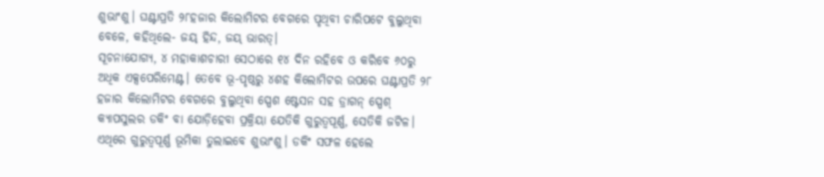ଶୁଭାଂଶୁ। ଘଣ୍ଟାପ୍ରତି ୨୮ହଜାର କିଲୋମିଟର ବେଗରେ ପୃଥିବୀ ଚାରିପଟେ ବୁଲୁଥିବା ବେଳେ, କହିଥିଲେ- ଜୟ୍ ହିନ୍ଦ, ଜୟ୍ ଭାରତ୍।
ସୂଚନାଯୋଗ୍ୟ, ୪ ମହାକାଶଚାରୀ ସେଠାରେ ୧୪ ଦିନ ରହିବେ ଓ କରିବେ ୬୦ରୁ ଅଧିକ ଏକ୍ସପେରିମେଣ୍ଟ। ତେବେ ଭୂ-ପୃଷ୍ଠରୁ ୪ଶହ କିଲୋମିଟର ଉପରେ ଘଣ୍ଟାପ୍ରତି ୨୮ ହଜାର କିଲୋମିଟର ବେଗରେ ବୁଲୁଥିବା ସ୍ପେଶ ଷ୍ଟେସନ ସହ ଡ୍ରାଗନ୍ ସ୍ପେଶ୍ କ୍ୟାପସୁଲର ଡକିଂ ବା ଯୋଡ଼ିହେବା ପ୍ରକ୍ରିୟା ଯେତିକି ଗୁରୁତ୍ବପୂର୍ଣ୍ଣ, ସେତିକି ଜଟିଳ। ଏଥିରେ ଗୁରୁତ୍ବପୂର୍ଣ୍ଣ ଭୂମିକା ତୁଲାଇବେ ଶୁଭାଂଶୁ। ଡକିଂ ସଫଳ ହେଲେ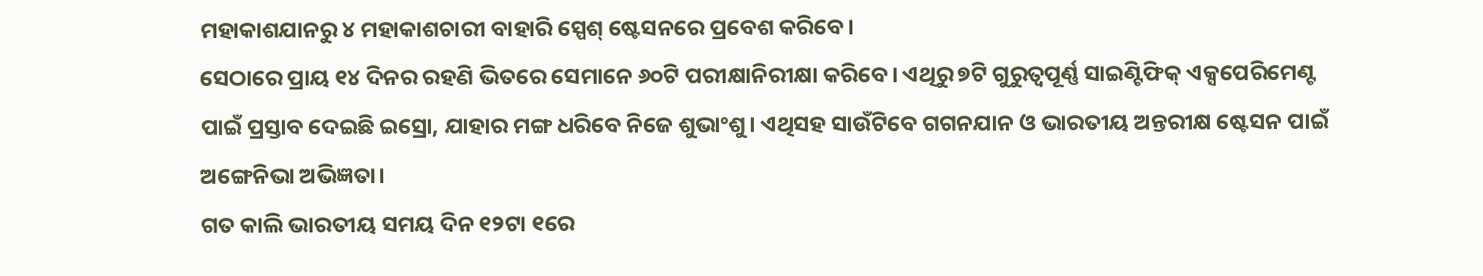ମହାକାଶଯାନରୁ ୪ ମହାକାଶଚାରୀ ବାହାରି ସ୍ପେଶ୍ ଷ୍ଟେସନରେ ପ୍ରବେଶ କରିବେ।
ସେଠାରେ ପ୍ରାୟ ୧୪ ଦିନର ରହଣି ଭିତରେ ସେମାନେ ୬୦ଟି ପରୀକ୍ଷାନିରୀକ୍ଷା କରିବେ। ଏଥିରୁ ୭ଟି ଗୁରୁତ୍ବପୂର୍ଣ୍ଣ ସାଇଣ୍ଟିଫିକ୍ ଏକ୍ସପେରିମେଣ୍ଟ ପାଇଁ ପ୍ରସ୍ତାବ ଦେଇଛି ଇସ୍ରୋ, ଯାହାର ମଙ୍ଗ ଧରିବେ ନିଜେ ଶୁଭାଂଶୁ। ଏଥିସହ ସାଉଁଟିବେ ଗଗନଯାନ ଓ ଭାରତୀୟ ଅନ୍ତରୀକ୍ଷ ଷ୍ଟେସନ ପାଇଁ ଅଙ୍ଗେନିଭା ଅଭିଜ୍ଞତା।
ଗତ କାଲି ଭାରତୀୟ ସମୟ ଦିନ ୧୨ଟା ୧ରେ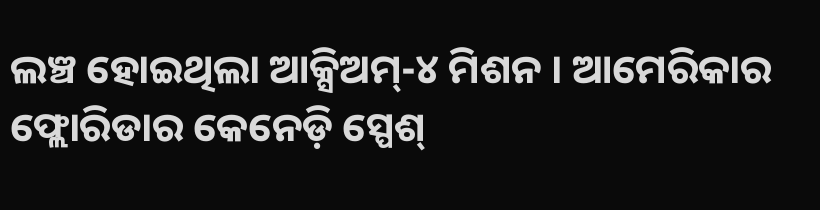ଲଞ୍ଚ ହୋଇଥିଲା ଆକ୍ସିଅମ୍-୪ ମିଶନ । ଆମେରିକାର ଫ୍ଲୋରିଡାର କେନେଡ଼ି ସ୍ପେଶ୍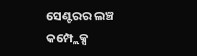ସେଣ୍ଟରର ଲଞ୍ଚ କମ୍ପ୍ଲେକ୍ସ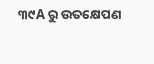୩୯A ରୁ ଉତକ୍ଷେପଣ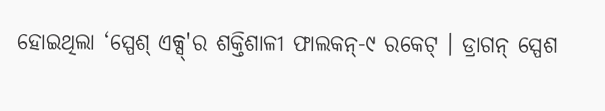ହୋଇଥିଲା ‘ସ୍ପେଶ୍ ଏକ୍ସ୍'ର ଶକ୍ତିଶାଳୀ ଫାଲକନ୍-୯ ରକେଟ୍ । ଡ୍ରାଗନ୍ ସ୍ପେଶ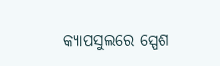କ୍ୟାପସୁଲରେ ସ୍ପେଶ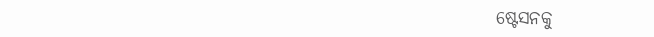ଷ୍ଟେସନକୁ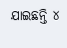ଯାଇଛନ୍ତି ୪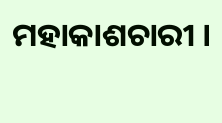ମହାକାଶଚାରୀ ।